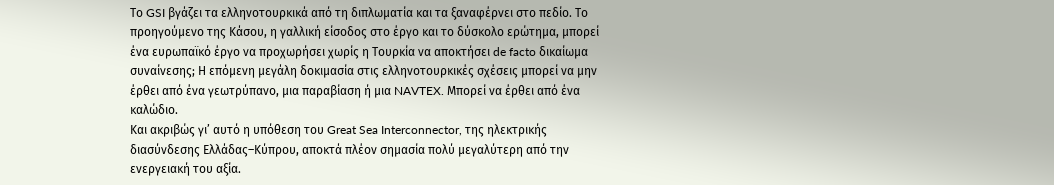Το GSI βγάζει τα ελληνοτουρκικά από τη διπλωματία και τα ξαναφέρνει στο πεδίο. Το προηγούμενο της Κάσου, η γαλλική είσοδος στο έργο και το δύσκολο ερώτημα, μπορεί ένα ευρωπαϊκό έργο να προχωρήσει χωρίς η Τουρκία να αποκτήσει de facto δικαίωμα συναίνεσης; Η επόμενη μεγάλη δοκιμασία στις ελληνοτουρκικές σχέσεις μπορεί να μην έρθει από ένα γεωτρύπανο, μια παραβίαση ή μια NAVTEX. Μπορεί να έρθει από ένα καλώδιο.
Και ακριβώς γι’ αυτό η υπόθεση του Great Sea Interconnector, της ηλεκτρικής διασύνδεσης Ελλάδας–Κύπρου, αποκτά πλέον σημασία πολύ μεγαλύτερη από την ενεργειακή του αξία.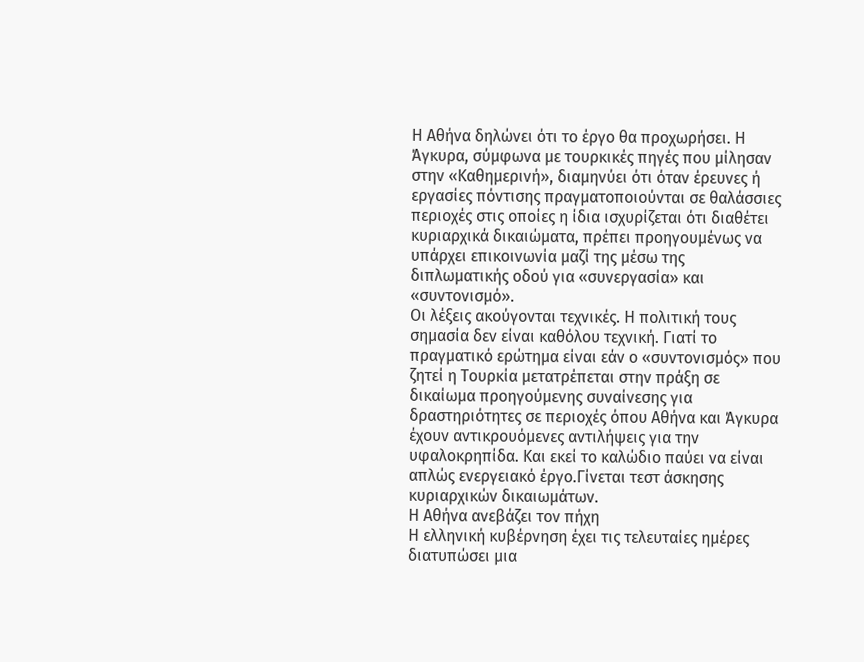Η Αθήνα δηλώνει ότι το έργο θα προχωρήσει. Η Άγκυρα, σύμφωνα με τουρκικές πηγές που μίλησαν στην «Καθημερινή», διαμηνύει ότι όταν έρευνες ή εργασίες πόντισης πραγματοποιούνται σε θαλάσσιες περιοχές στις οποίες η ίδια ισχυρίζεται ότι διαθέτει κυριαρχικά δικαιώματα, πρέπει προηγουμένως να υπάρχει επικοινωνία μαζί της μέσω της διπλωματικής οδού για «συνεργασία» και «συντονισμό».
Οι λέξεις ακούγονται τεχνικές. Η πολιτική τους σημασία δεν είναι καθόλου τεχνική. Γιατί το πραγματικό ερώτημα είναι εάν ο «συντονισμός» που ζητεί η Τουρκία μετατρέπεται στην πράξη σε δικαίωμα προηγούμενης συναίνεσης για δραστηριότητες σε περιοχές όπου Αθήνα και Άγκυρα έχουν αντικρουόμενες αντιλήψεις για την υφαλοκρηπίδα. Και εκεί το καλώδιο παύει να είναι απλώς ενεργειακό έργο.Γίνεται τεστ άσκησης κυριαρχικών δικαιωμάτων.
Η Αθήνα ανεβάζει τον πήχη
Η ελληνική κυβέρνηση έχει τις τελευταίες ημέρες διατυπώσει μια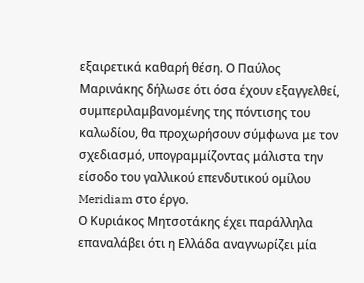εξαιρετικά καθαρή θέση. Ο Παύλος Μαρινάκης δήλωσε ότι όσα έχουν εξαγγελθεί, συμπεριλαμβανομένης της πόντισης του καλωδίου, θα προχωρήσουν σύμφωνα με τον σχεδιασμό, υπογραμμίζοντας μάλιστα την είσοδο του γαλλικού επενδυτικού ομίλου Meridiam στο έργο.
Ο Κυριάκος Μητσοτάκης έχει παράλληλα επαναλάβει ότι η Ελλάδα αναγνωρίζει μία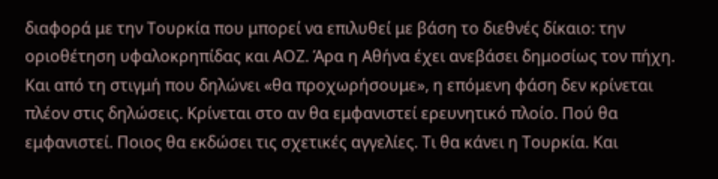διαφορά με την Τουρκία που μπορεί να επιλυθεί με βάση το διεθνές δίκαιο: την οριοθέτηση υφαλοκρηπίδας και ΑΟΖ. Άρα η Αθήνα έχει ανεβάσει δημοσίως τον πήχη. Και από τη στιγμή που δηλώνει «θα προχωρήσουμε», η επόμενη φάση δεν κρίνεται πλέον στις δηλώσεις. Κρίνεται στο αν θα εμφανιστεί ερευνητικό πλοίο. Πού θα εμφανιστεί. Ποιος θα εκδώσει τις σχετικές αγγελίες. Τι θα κάνει η Τουρκία. Και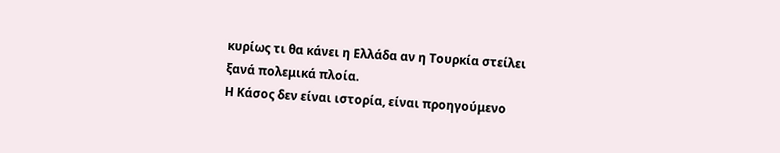κυρίως τι θα κάνει η Ελλάδα αν η Τουρκία στείλει ξανά πολεμικά πλοία.
Η Κάσος δεν είναι ιστορία, είναι προηγούμενο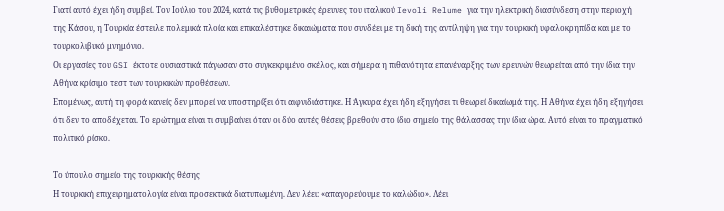Γιατί αυτό έχει ήδη συμβεί. Τον Ιούλιο του 2024, κατά τις βυθομετρικές έρευνες του ιταλικού Ievoli Relume για την ηλεκτρική διασύνδεση στην περιοχή της Κάσου, η Τουρκία έστειλε πολεμικά πλοία και επικαλέστηκε δικαιώματα που συνδέει με τη δική της αντίληψη για την τουρκική υφαλοκρηπίδα και με το τουρκολιβυκό μνημόνιο.
Οι εργασίες του GSI έκτοτε ουσιαστικά πάγωσαν στο συγκεκριμένο σκέλος, και σήμερα η πιθανότητα επανέναρξης των ερευνών θεωρείται από την ίδια την Αθήνα κρίσιμο τεστ των τουρκικών προθέσεων.
Επομένως, αυτή τη φορά κανείς δεν μπορεί να υποστηρίξει ότι αιφνιδιάστηκε. Η Άγκυρα έχει ήδη εξηγήσει τι θεωρεί δικαίωμά της. Η Αθήνα έχει ήδη εξηγήσει ότι δεν το αποδέχεται. Το ερώτημα είναι τι συμβαίνει όταν οι δύο αυτές θέσεις βρεθούν στο ίδιο σημείο της θάλασσας την ίδια ώρα. Αυτό είναι το πραγματικό πολιτικό ρίσκο.

Το ύπουλο σημείο της τουρκικής θέσης
Η τουρκική επιχειρηματολογία είναι προσεκτικά διατυπωμένη. Δεν λέει: «απαγορεύουμε το καλώδιο». Λέει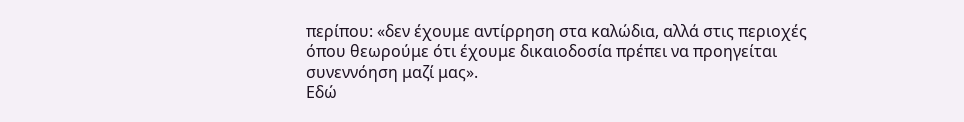περίπου: «δεν έχουμε αντίρρηση στα καλώδια, αλλά στις περιοχές όπου θεωρούμε ότι έχουμε δικαιοδοσία πρέπει να προηγείται συνεννόηση μαζί μας».
Εδώ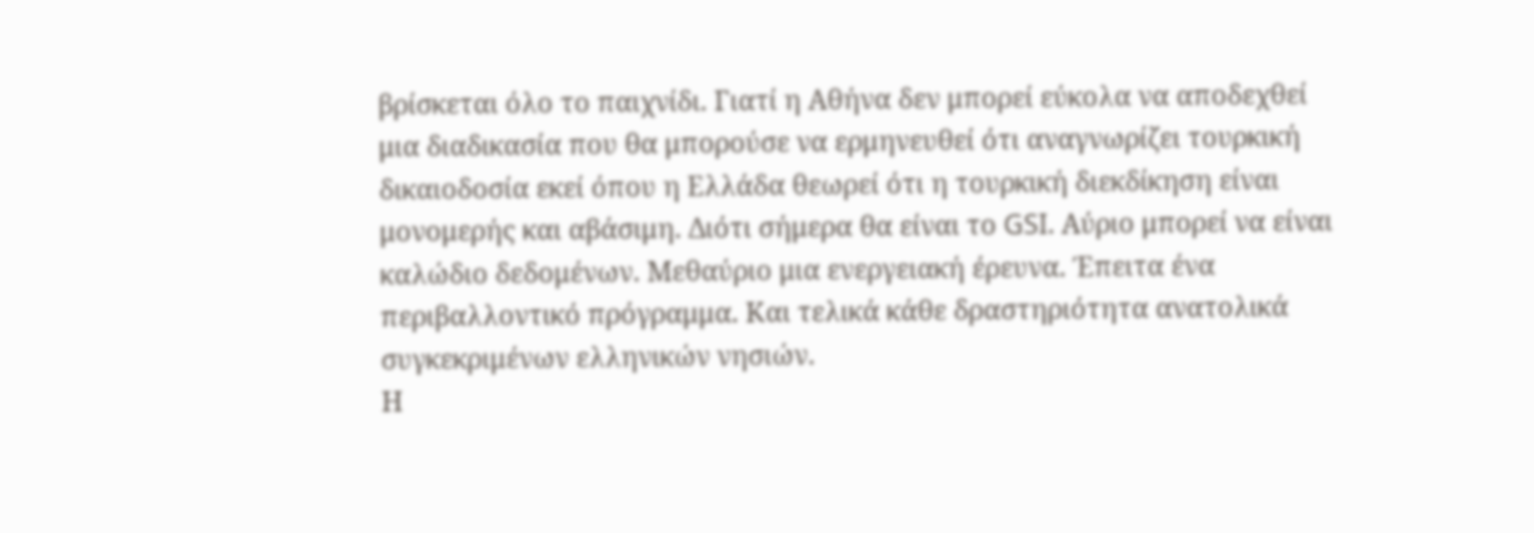βρίσκεται όλο το παιχνίδι. Γιατί η Αθήνα δεν μπορεί εύκολα να αποδεχθεί μια διαδικασία που θα μπορούσε να ερμηνευθεί ότι αναγνωρίζει τουρκική δικαιοδοσία εκεί όπου η Ελλάδα θεωρεί ότι η τουρκική διεκδίκηση είναι μονομερής και αβάσιμη. Διότι σήμερα θα είναι το GSI. Αύριο μπορεί να είναι καλώδιο δεδομένων. Μεθαύριο μια ενεργειακή έρευνα. Έπειτα ένα περιβαλλοντικό πρόγραμμα. Και τελικά κάθε δραστηριότητα ανατολικά συγκεκριμένων ελληνικών νησιών.
Η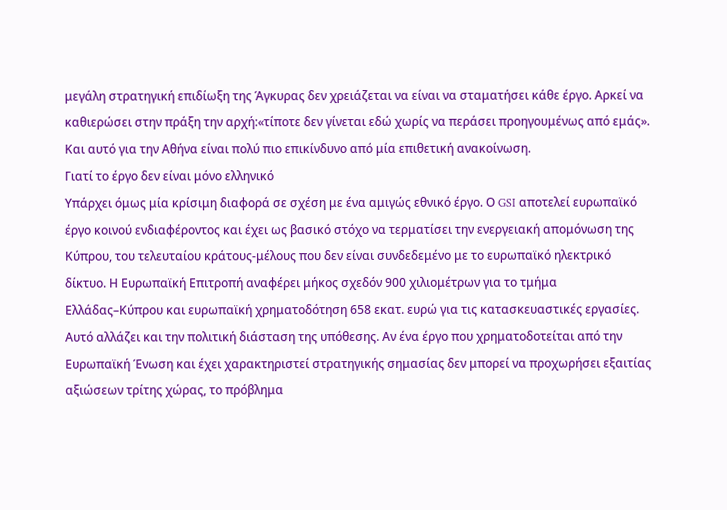μεγάλη στρατηγική επιδίωξη της Άγκυρας δεν χρειάζεται να είναι να σταματήσει κάθε έργο. Αρκεί να καθιερώσει στην πράξη την αρχή:«τίποτε δεν γίνεται εδώ χωρίς να περάσει προηγουμένως από εμάς». Και αυτό για την Αθήνα είναι πολύ πιο επικίνδυνο από μία επιθετική ανακοίνωση.
Γιατί το έργο δεν είναι μόνο ελληνικό
Υπάρχει όμως μία κρίσιμη διαφορά σε σχέση με ένα αμιγώς εθνικό έργο. Ο GSI αποτελεί ευρωπαϊκό έργο κοινού ενδιαφέροντος και έχει ως βασικό στόχο να τερματίσει την ενεργειακή απομόνωση της Κύπρου, του τελευταίου κράτους-μέλους που δεν είναι συνδεδεμένο με το ευρωπαϊκό ηλεκτρικό δίκτυο. Η Ευρωπαϊκή Επιτροπή αναφέρει μήκος σχεδόν 900 χιλιομέτρων για το τμήμα Ελλάδας–Κύπρου και ευρωπαϊκή χρηματοδότηση 658 εκατ. ευρώ για τις κατασκευαστικές εργασίες. Αυτό αλλάζει και την πολιτική διάσταση της υπόθεσης. Αν ένα έργο που χρηματοδοτείται από την Ευρωπαϊκή Ένωση και έχει χαρακτηριστεί στρατηγικής σημασίας δεν μπορεί να προχωρήσει εξαιτίας αξιώσεων τρίτης χώρας, το πρόβλημα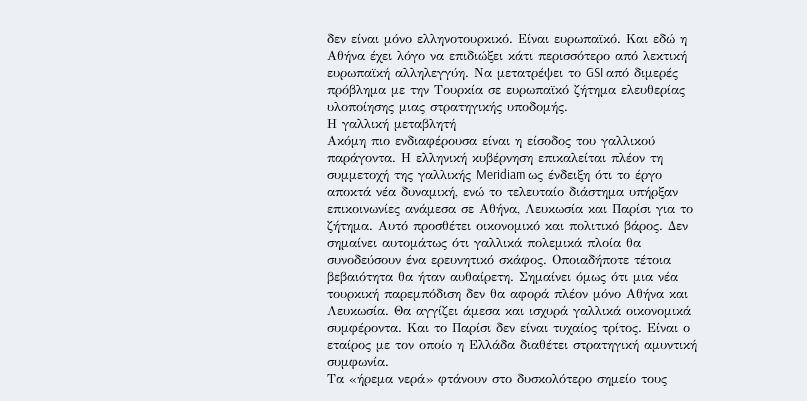δεν είναι μόνο ελληνοτουρκικό. Είναι ευρωπαϊκό. Και εδώ η Αθήνα έχει λόγο να επιδιώξει κάτι περισσότερο από λεκτική ευρωπαϊκή αλληλεγγύη. Να μετατρέψει το GSI από διμερές πρόβλημα με την Τουρκία σε ευρωπαϊκό ζήτημα ελευθερίας υλοποίησης μιας στρατηγικής υποδομής.
Η γαλλική μεταβλητή
Ακόμη πιο ενδιαφέρουσα είναι η είσοδος του γαλλικού παράγοντα. Η ελληνική κυβέρνηση επικαλείται πλέον τη συμμετοχή της γαλλικής Meridiam ως ένδειξη ότι το έργο αποκτά νέα δυναμική, ενώ το τελευταίο διάστημα υπήρξαν επικοινωνίες ανάμεσα σε Αθήνα, Λευκωσία και Παρίσι για το ζήτημα. Αυτό προσθέτει οικονομικό και πολιτικό βάρος. Δεν σημαίνει αυτομάτως ότι γαλλικά πολεμικά πλοία θα συνοδεύσουν ένα ερευνητικό σκάφος. Οποιαδήποτε τέτοια βεβαιότητα θα ήταν αυθαίρετη. Σημαίνει όμως ότι μια νέα τουρκική παρεμπόδιση δεν θα αφορά πλέον μόνο Αθήνα και Λευκωσία. Θα αγγίζει άμεσα και ισχυρά γαλλικά οικονομικά συμφέροντα. Και το Παρίσι δεν είναι τυχαίος τρίτος. Είναι ο εταίρος με τον οποίο η Ελλάδα διαθέτει στρατηγική αμυντική συμφωνία.
Τα «ήρεμα νερά» φτάνουν στο δυσκολότερο σημείο τους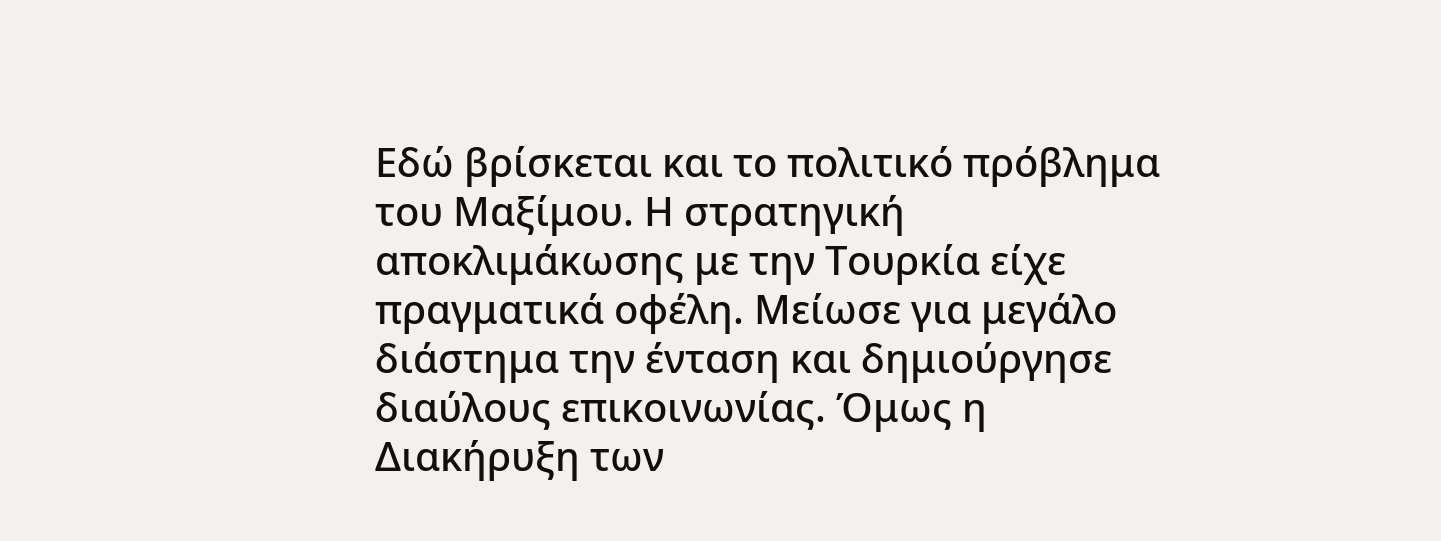Εδώ βρίσκεται και το πολιτικό πρόβλημα του Μαξίμου. Η στρατηγική αποκλιμάκωσης με την Τουρκία είχε πραγματικά οφέλη. Μείωσε για μεγάλο διάστημα την ένταση και δημιούργησε διαύλους επικοινωνίας. Όμως η Διακήρυξη των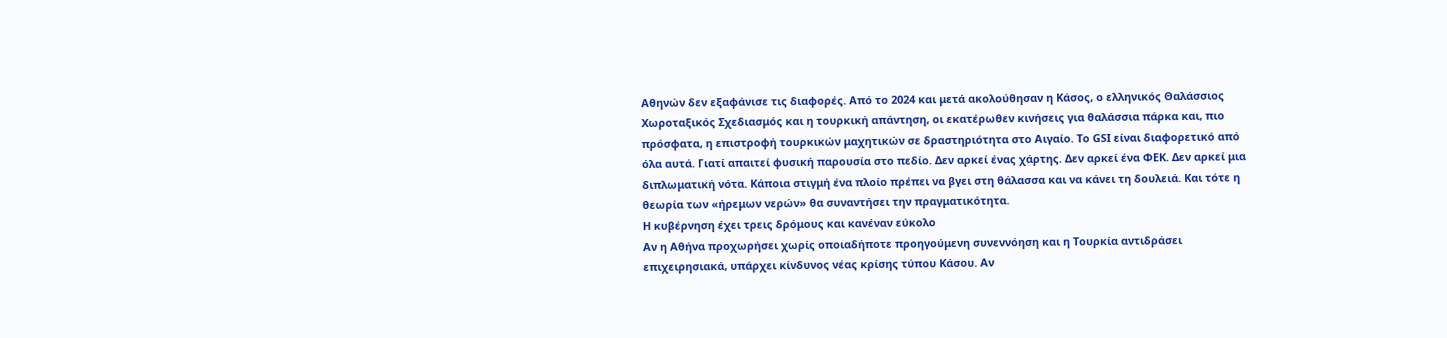Αθηνών δεν εξαφάνισε τις διαφορές. Από το 2024 και μετά ακολούθησαν η Κάσος, ο ελληνικός Θαλάσσιος Χωροταξικός Σχεδιασμός και η τουρκική απάντηση, οι εκατέρωθεν κινήσεις για θαλάσσια πάρκα και, πιο πρόσφατα, η επιστροφή τουρκικών μαχητικών σε δραστηριότητα στο Αιγαίο. Το GSI είναι διαφορετικό από όλα αυτά. Γιατί απαιτεί φυσική παρουσία στο πεδίο. Δεν αρκεί ένας χάρτης. Δεν αρκεί ένα ΦΕΚ. Δεν αρκεί μια διπλωματική νότα. Κάποια στιγμή ένα πλοίο πρέπει να βγει στη θάλασσα και να κάνει τη δουλειά. Και τότε η θεωρία των «ήρεμων νερών» θα συναντήσει την πραγματικότητα.
Η κυβέρνηση έχει τρεις δρόμους και κανέναν εύκολο
Αν η Αθήνα προχωρήσει χωρίς οποιαδήποτε προηγούμενη συνεννόηση και η Τουρκία αντιδράσει επιχειρησιακά, υπάρχει κίνδυνος νέας κρίσης τύπου Κάσου. Αν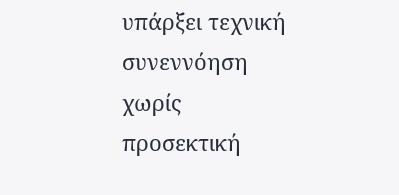υπάρξει τεχνική συνεννόηση χωρίς προσεκτική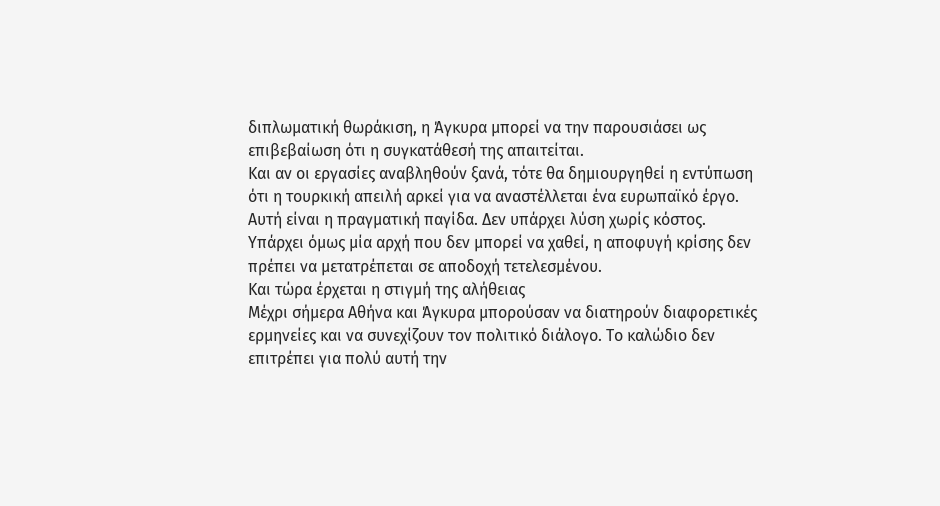διπλωματική θωράκιση, η Άγκυρα μπορεί να την παρουσιάσει ως επιβεβαίωση ότι η συγκατάθεσή της απαιτείται.
Και αν οι εργασίες αναβληθούν ξανά, τότε θα δημιουργηθεί η εντύπωση ότι η τουρκική απειλή αρκεί για να αναστέλλεται ένα ευρωπαϊκό έργο. Αυτή είναι η πραγματική παγίδα. Δεν υπάρχει λύση χωρίς κόστος.
Υπάρχει όμως μία αρχή που δεν μπορεί να χαθεί, η αποφυγή κρίσης δεν πρέπει να μετατρέπεται σε αποδοχή τετελεσμένου.
Και τώρα έρχεται η στιγμή της αλήθειας
Μέχρι σήμερα Αθήνα και Άγκυρα μπορούσαν να διατηρούν διαφορετικές ερμηνείες και να συνεχίζουν τον πολιτικό διάλογο. Το καλώδιο δεν επιτρέπει για πολύ αυτή την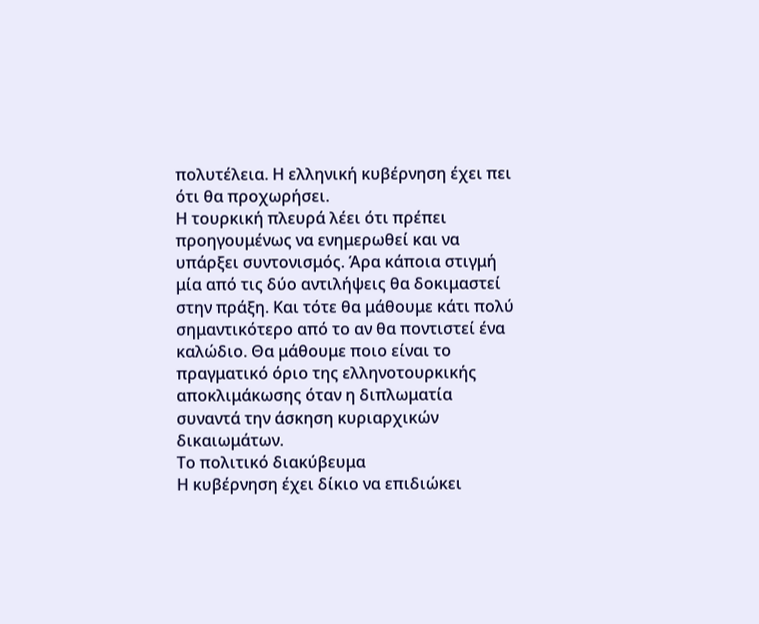πολυτέλεια. Η ελληνική κυβέρνηση έχει πει ότι θα προχωρήσει.
Η τουρκική πλευρά λέει ότι πρέπει προηγουμένως να ενημερωθεί και να υπάρξει συντονισμός. Άρα κάποια στιγμή μία από τις δύο αντιλήψεις θα δοκιμαστεί στην πράξη. Και τότε θα μάθουμε κάτι πολύ σημαντικότερο από το αν θα ποντιστεί ένα καλώδιο. Θα μάθουμε ποιο είναι το πραγματικό όριο της ελληνοτουρκικής αποκλιμάκωσης όταν η διπλωματία συναντά την άσκηση κυριαρχικών δικαιωμάτων.
Το πολιτικό διακύβευμα
Η κυβέρνηση έχει δίκιο να επιδιώκει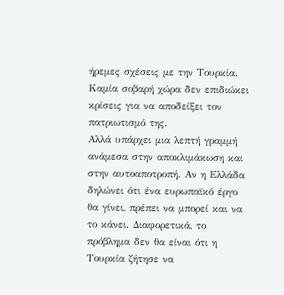ήρεμες σχέσεις με την Τουρκία. Καμία σοβαρή χώρα δεν επιδιώκει κρίσεις για να αποδείξει τον πατριωτισμό της.
Αλλά υπάρχει μια λεπτή γραμμή ανάμεσα στην αποκλιμάκωση και στην αυτοαποτροπή. Αν η Ελλάδα δηλώνει ότι ένα ευρωπαϊκό έργο θα γίνει, πρέπει να μπορεί και να το κάνει. Διαφορετικά, το πρόβλημα δεν θα είναι ότι η Τουρκία ζήτησε να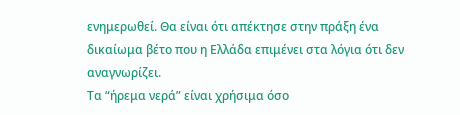ενημερωθεί. Θα είναι ότι απέκτησε στην πράξη ένα δικαίωμα βέτο που η Ελλάδα επιμένει στα λόγια ότι δεν αναγνωρίζει.
Τα “ήρεμα νερά” είναι χρήσιμα όσο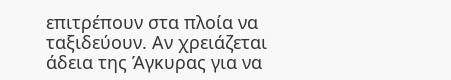επιτρέπουν στα πλοία να ταξιδεύουν. Αν χρειάζεται άδεια της Άγκυρας για να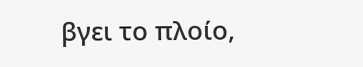βγει το πλοίο,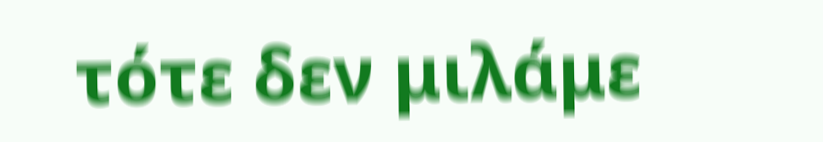τότε δεν μιλάμε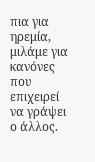πια για ηρεμία, μιλάμε για κανόνες που επιχειρεί να γράψει ο άλλος.